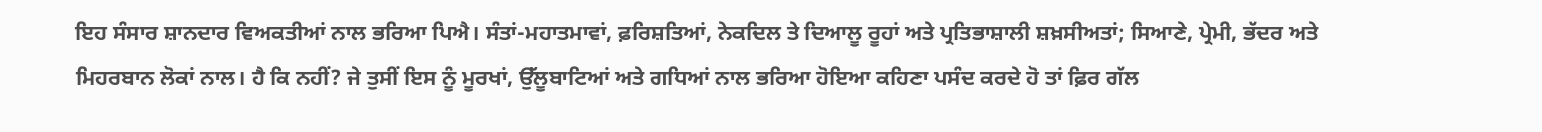ਇਹ ਸੰਸਾਰ ਸ਼ਾਨਦਾਰ ਵਿਅਕਤੀਆਂ ਨਾਲ ਭਰਿਆ ਪਿਐ। ਸੰਤਾਂ-ਮਹਾਤਮਾਵਾਂ, ਫ਼ਰਿਸ਼ਤਿਆਂ, ਨੇਕਦਿਲ ਤੇ ਦਿਆਲੂ ਰੂਹਾਂ ਅਤੇ ਪ੍ਰਤਿਭਾਸ਼ਾਲੀ ਸ਼ਖ਼ਸੀਅਤਾਂ; ਸਿਆਣੇ, ਪ੍ਰੇਮੀ, ਭੱਦਰ ਅਤੇ ਮਿਹਰਬਾਨ ਲੋਕਾਂ ਨਾਲ। ਹੈ ਕਿ ਨਹੀਂ? ਜੇ ਤੁਸੀਂ ਇਸ ਨੂੰ ਮੂਰਖਾਂ, ਉੱਲੂਬਾਟਿਆਂ ਅਤੇ ਗਧਿਆਂ ਨਾਲ ਭਰਿਆ ਹੋਇਆ ਕਹਿਣਾ ਪਸੰਦ ਕਰਦੇ ਹੋ ਤਾਂ ਫ਼ਿਰ ਗੱਲ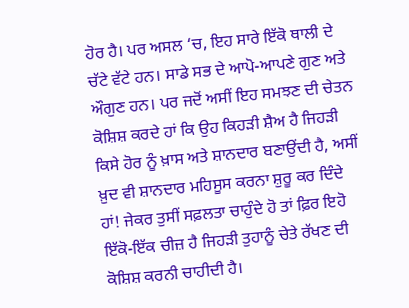ਹੋਰ ਹੈ। ਪਰ ਅਸਲ ‘ਚ, ਇਹ ਸਾਰੇ ਇੱਕੋ ਥਾਲੀ ਦੇ ਚੱਟੇ ਵੱਟੇ ਹਨ। ਸਾਡੇ ਸਭ ਦੇ ਆਪੋ-ਆਪਣੇ ਗੁਣ ਅਤੇ ਔਗੁਣ ਹਨ। ਪਰ ਜਦੋਂ ਅਸੀਂ ਇਹ ਸਮਝਣ ਦੀ ਚੇਤਨ ਕੋਸ਼ਿਸ਼ ਕਰਦੇ ਹਾਂ ਕਿ ਉਹ ਕਿਹੜੀ ਸ਼ੈਅ ਹੈ ਜਿਹੜੀ ਕਿਸੇ ਹੋਰ ਨੂੰ ਖ਼ਾਸ ਅਤੇ ਸ਼ਾਨਦਾਰ ਬਣਾਉਂਦੀ ਹੈ, ਅਸੀਂ ਖ਼ੁਦ ਵੀ ਸ਼ਾਨਦਾਰ ਮਹਿਸੂਸ ਕਰਨਾ ਸ਼ੁਰੂ ਕਰ ਦਿੰਦੇ ਹਾਂ! ਜੇਕਰ ਤੁਸੀਂ ਸਫ਼ਲਤਾ ਚਾਹੁੰਦੇ ਹੋ ਤਾਂ ਫ਼ਿਰ ਇਹੋ ਇੱਕੋ-ਇੱਕ ਚੀਜ਼ ਹੈ ਜਿਹੜੀ ਤੁਹਾਨੂੰ ਚੇਤੇ ਰੱਖਣ ਦੀ ਕੋਸ਼ਿਸ਼ ਕਰਨੀ ਚਾਹੀਦੀ ਹੈ।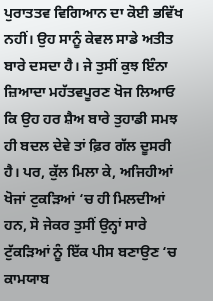ਪੁਰਾਤਤਵ ਵਿਗਿਆਨ ਦਾ ਕੋਈ ਭਵਿੱਖ ਨਹੀਂ। ਉਹ ਸਾਨੂੰ ਕੇਵਲ ਸਾਡੇ ਅਤੀਤ ਬਾਰੇ ਦਸਦਾ ਹੈ। ਜੇ ਤੁਸੀਂ ਕੁਝ ਇੰਨਾ ਜ਼ਿਆਦਾ ਮਹੱਤਵਪੂਰਣ ਖੋਜ ਲਿਆਓ ਕਿ ਉਹ ਹਰ ਸ਼ੈਅ ਬਾਰੇ ਤੁਹਾਡੀ ਸਮਝ ਹੀ ਬਦਲ ਦੇਵੇ ਤਾਂ ਫ਼ਿਰ ਗੱਲ ਦੂਸਰੀ ਹੈ। ਪਰ, ਕੁੱਲ ਮਿਲਾ ਕੇ, ਅਜਿਹੀਆਂ ਖੋਜਾਂ ਟੁਕੜਿਆਂ ‘ਚ ਹੀ ਮਿਲਦੀਆਂ ਹਨ, ਸੋ ਜੇਕਰ ਤੁਸੀਂ ਉਨ੍ਹਾਂ ਸਾਰੇ ਟੁੱਕੜਿਆਂ ਨੂੰ ਇੱਕ ਪੀਸ ਬਣਾਉਣ ‘ਚ ਕਾਮਯਾਬ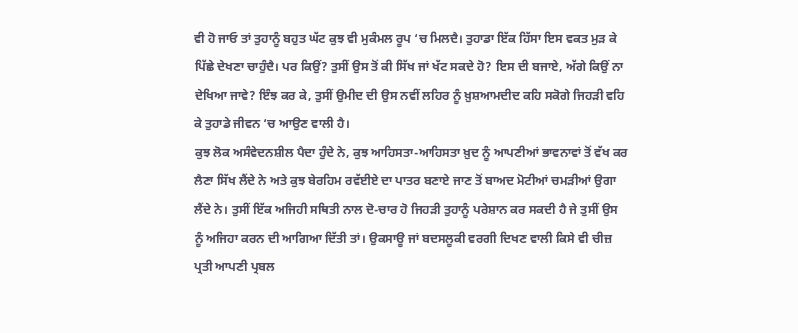ਵੀ ਹੋ ਜਾਓ ਤਾਂ ਤੁਹਾਨੂੰ ਬਹੁਤ ਘੱਟ ਕੁਝ ਵੀ ਮੁਕੰਮਲ ਰੂਪ ‘ਚ ਮਿਲਦੈ। ਤੁਹਾਡਾ ਇੱਕ ਹਿੱਸਾ ਇਸ ਵਕਤ ਮੁੜ ਕੇ ਪਿੱਛੇ ਦੇਖਣਾ ਚਾਹੁੰਦੈ। ਪਰ ਕਿਉਂ? ਤੁਸੀਂ ਉਸ ਤੋਂ ਕੀ ਸਿੱਖ ਜਾਂ ਖੱਟ ਸਕਦੇ ਹੋ? ਇਸ ਦੀ ਬਜਾਏ, ਅੱਗੇ ਕਿਉਂ ਨਾ ਦੇਖਿਆ ਜਾਵੇ? ਇੰਝ ਕਰ ਕੇ, ਤੁਸੀਂ ਉਮੀਦ ਦੀ ਉਸ ਨਵੀਂ ਲਹਿਰ ਨੂੰ ਖ਼ੁਸ਼ਆਮਦੀਦ ਕਹਿ ਸਕੋਗੇ ਜਿਹੜੀ ਵਹਿ ਕੇ ਤੁਹਾਡੇ ਜੀਵਨ ‘ਚ ਆਉਣ ਵਾਲੀ ਹੈ।
ਕੁਝ ਲੋਕ ਅਸੰਵੇਦਨਸ਼ੀਲ ਪੈਦਾ ਹੁੰਦੇ ਨੇ, ਕੁਝ ਆਹਿਸਤਾ-ਆਹਿਸਤਾ ਖ਼ੁਦ ਨੂੰ ਆਪਣੀਆਂ ਭਾਵਨਾਵਾਂ ਤੋਂ ਵੱਖ ਕਰ ਲੈਣਾ ਸਿੱਖ ਲੈਂਦੇ ਨੇ ਅਤੇ ਕੁਝ ਬੇਰਹਿਮ ਰਵੱਈਏ ਦਾ ਪਾਤਰ ਬਣਾਏ ਜਾਣ ਤੋਂ ਬਾਅਦ ਮੋਟੀਆਂ ਚਮੜੀਆਂ ਉਗਾ ਲੈਂਦੇ ਨੇ। ਤੁਸੀਂ ਇੱਕ ਅਜਿਹੀ ਸਥਿਤੀ ਨਾਲ ਦੋ-ਚਾਰ ਹੋ ਜਿਹੜੀ ਤੁਹਾਨੂੰ ਪਰੇਸ਼ਾਨ ਕਰ ਸਕਦੀ ਹੈ ਜੇ ਤੁਸੀਂ ਉਸ ਨੂੰ ਅਜਿਹਾ ਕਰਨ ਦੀ ਆਗਿਆ ਦਿੱਤੀ ਤਾਂ। ਉਕਸਾਊ ਜਾਂ ਬਦਸਲੂਕੀ ਵਰਗੀ ਦਿਖਣ ਵਾਲੀ ਕਿਸੇ ਵੀ ਚੀਜ਼ ਪ੍ਰਤੀ ਆਪਣੀ ਪ੍ਰਬਲ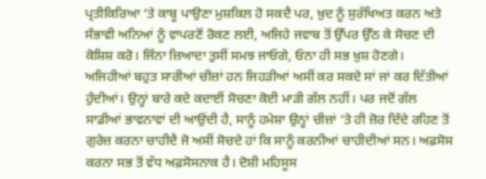ਪ੍ਰਤੀਕਿਰਿਆ ‘ਤੇ ਕਾਬੂ ਪਾਉਣਾ ਮੁਸ਼ਕਿਲ ਹੋ ਸਕਦੈ ਪਰ, ਖ਼ੁਦ ਨੂੰ ਸੁਰੱਖਿਅਤ ਕਰਨ ਅਤੇ ਸੰਭਾਵੀ ਅਨਿਆਂ ਨੂੰ ਵਾਪਰਣੋਂ ਰੋਕਣ ਲਈ, ਅਜਿਹੇ ਜਵਾਬ ਤੋਂ ਉੱਪਰ ਉੱਠ ਕੇ ਸੋਚਣ ਦੀ ਕੋਸ਼ਿਸ਼ ਕਰੋ। ਜਿੰਨਾ ਜ਼ਿਆਦਾ ਤੁਸੀਂ ਸਮਝ ਜਾਓਗੇ, ਓਨਾ ਹੀ ਸਭ ਖ਼ੁਸ਼ ਹੋਣਗੇ।
ਅਜਿਹੀਆਂ ਬਹੁਤ ਸਾਰੀਆਂ ਚੀਜ਼ਾਂ ਹਨ ਜਿਹੜੀਆਂ ਅਸੀਂ ਕਰ ਸਕਦੇ ਸਾਂ ਜਾਂ ਕਰ ਦਿੱਤੀਆਂ ਹੁੰਦੀਆਂ। ਉਨ੍ਹਾਂ ਬਾਰੇ ਕਦੇ ਕਦਾਈਂ ਸੋਚਣਾ ਕੋਈ ਮਾੜੀ ਗੱਲ ਨਹੀਂ। ਪਰ ਜਦੋਂ ਗੱਲ ਸਾਡੀਆਂ ਭਾਵਨਾਵਾਂ ਦੀ ਆਉਂਦੀ ਹੈ, ਸਾਨੂੰ ਹਮੇਸ਼ਾ ਉਨ੍ਹਾਂ ਚੀਜ਼ਾਂ ‘ਤੇ ਹੀ ਜ਼ੋਰ ਦਿੰਦੇ ਰਹਿਣ ਤੋਂ ਗੁਰੇਜ਼ ਕਰਨਾ ਚਾਹੀਦੈ ਜੋ ਅਸੀਂ ਸੋਚਦੇ ਹਾਂ ਕਿ ਸਾਨੂੰ ਕਰਨੀਆਂ ਚਾਹੀਦੀਆਂ ਸਨ। ਅਫ਼ਸੋਸ ਕਰਨਾ ਸਭ ਤੋਂ ਵੱਧ ਅਫ਼ਸੋਸਨਾਕ ਹੈ। ਦੋਸ਼ੀ ਮਹਿਸੂਸ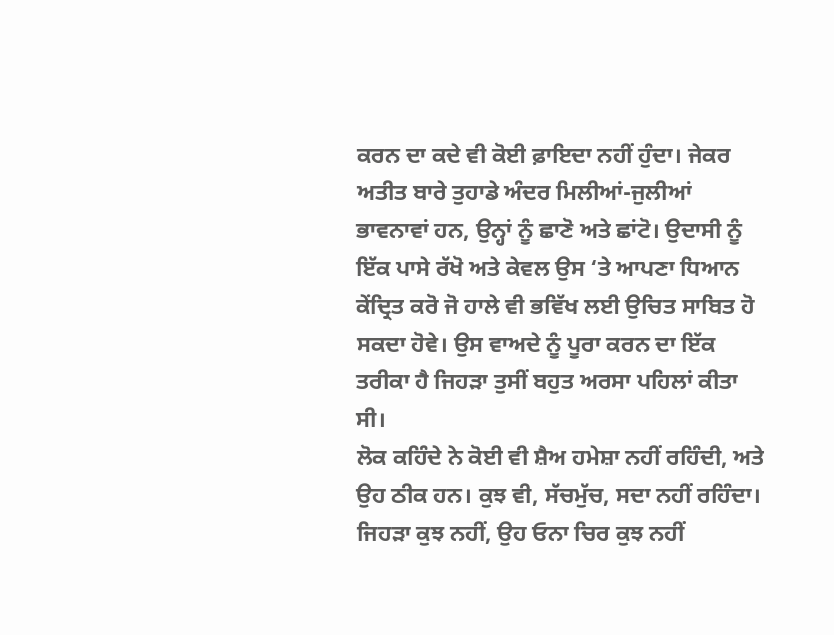ਕਰਨ ਦਾ ਕਦੇ ਵੀ ਕੋਈ ਫ਼ਾਇਦਾ ਨਹੀਂ ਹੁੰਦਾ। ਜੇਕਰ ਅਤੀਤ ਬਾਰੇ ਤੁਹਾਡੇ ਅੰਦਰ ਮਿਲੀਆਂ-ਜੁਲੀਆਂ ਭਾਵਨਾਵਾਂ ਹਨ, ਉਨ੍ਹਾਂ ਨੂੰ ਛਾਣੋ ਅਤੇ ਛਾਂਟੋ। ਉਦਾਸੀ ਨੂੰ ਇੱਕ ਪਾਸੇ ਰੱਖੋ ਅਤੇ ਕੇਵਲ ਉਸ ‘ਤੇ ਆਪਣਾ ਧਿਆਨ ਕੇਂਦ੍ਰਿਤ ਕਰੋ ਜੋ ਹਾਲੇ ਵੀ ਭਵਿੱਖ ਲਈ ਉਚਿਤ ਸਾਬਿਤ ਹੋ ਸਕਦਾ ਹੋਵੇ। ਉਸ ਵਾਅਦੇ ਨੂੰ ਪੂਰਾ ਕਰਨ ਦਾ ਇੱਕ ਤਰੀਕਾ ਹੈ ਜਿਹੜਾ ਤੁਸੀਂ ਬਹੁਤ ਅਰਸਾ ਪਹਿਲਾਂ ਕੀਤਾ ਸੀ।
ਲੋਕ ਕਹਿੰਦੇ ਨੇ ਕੋਈ ਵੀ ਸ਼ੈਅ ਹਮੇਸ਼ਾ ਨਹੀਂ ਰਹਿੰਦੀ, ਅਤੇ ਉਹ ਠੀਕ ਹਨ। ਕੁਝ ਵੀ, ਸੱਚਮੁੱਚ, ਸਦਾ ਨਹੀਂ ਰਹਿੰਦਾ। ਜਿਹੜਾ ਕੁਝ ਨਹੀਂ, ਉਹ ਓਨਾ ਚਿਰ ਕੁਝ ਨਹੀਂ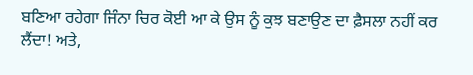ਬਣਿਆ ਰਹੇਗਾ ਜਿੰਨਾ ਚਿਰ ਕੋਈ ਆ ਕੇ ਉਸ ਨੂੰ ਕੁਝ ਬਣਾਉਣ ਦਾ ਫ਼ੈਸਲਾ ਨਹੀਂ ਕਰ ਲੈਂਦਾ! ਅਤੇ,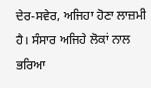ਦੇਰ-ਸਵੇਰ, ਅਜਿਹਾ ਹੋਣਾ ਲਾਜ਼ਮੀ ਹੈ। ਸੰਸਾਰ ਅਜਿਹੇ ਲੋਕਾਂ ਨਾਲ ਭਰਿਆ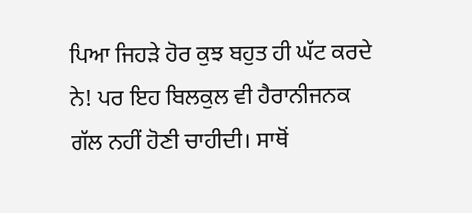ਪਿਆ ਜਿਹੜੇ ਹੋਰ ਕੁਝ ਬਹੁਤ ਹੀ ਘੱਟ ਕਰਦੇ ਨੇ! ਪਰ ਇਹ ਬਿਲਕੁਲ ਵੀ ਹੈਰਾਨੀਜਨਕ ਗੱਲ ਨਹੀਂ ਹੋਣੀ ਚਾਹੀਦੀ। ਸਾਥੋਂ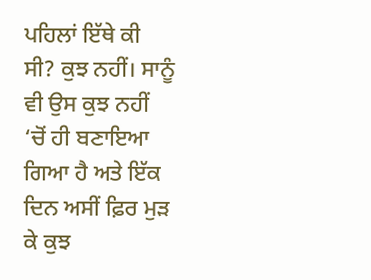ਪਹਿਲਾਂ ਇੱਥੇ ਕੀ ਸੀ? ਕੁਝ ਨਹੀਂ। ਸਾਨੂੰ ਵੀ ਉਸ ਕੁਝ ਨਹੀਂ ‘ਚੋਂ ਹੀ ਬਣਾਇਆ ਗਿਆ ਹੈ ਅਤੇ ਇੱਕ ਦਿਨ ਅਸੀਂ ਫ਼ਿਰ ਮੁੜ ਕੇ ਕੁਝ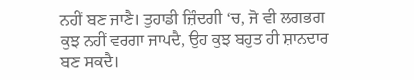ਨਹੀਂ ਬਣ ਜਾਣੈ। ਤੁਹਾਡੀ ਜ਼ਿੰਦਗੀ ‘ਚ, ਜੋ ਵੀ ਲਗਭਗ ਕੁਝ ਨਹੀਂ ਵਰਗਾ ਜਾਪਦੈ, ਉਹ ਕੁਝ ਬਹੁਤ ਹੀ ਸ਼ਾਨਦਾਰ ਬਣ ਸਕਦੈ।